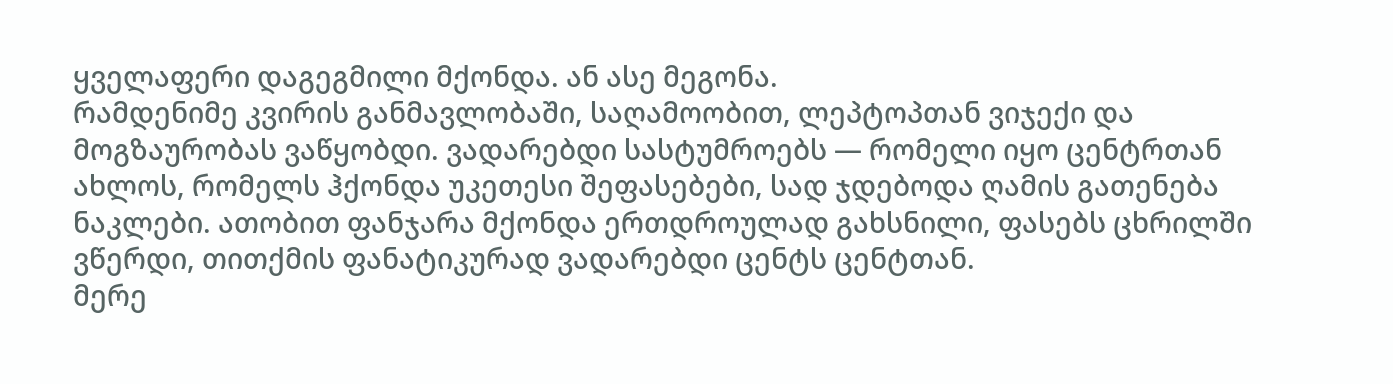ყველაფერი დაგეგმილი მქონდა. ან ასე მეგონა.
რამდენიმე კვირის განმავლობაში, საღამოობით, ლეპტოპთან ვიჯექი და მოგზაურობას ვაწყობდი. ვადარებდი სასტუმროებს — რომელი იყო ცენტრთან ახლოს, რომელს ჰქონდა უკეთესი შეფასებები, სად ჯდებოდა ღამის გათენება ნაკლები. ათობით ფანჯარა მქონდა ერთდროულად გახსნილი, ფასებს ცხრილში ვწერდი, თითქმის ფანატიკურად ვადარებდი ცენტს ცენტთან.
მერე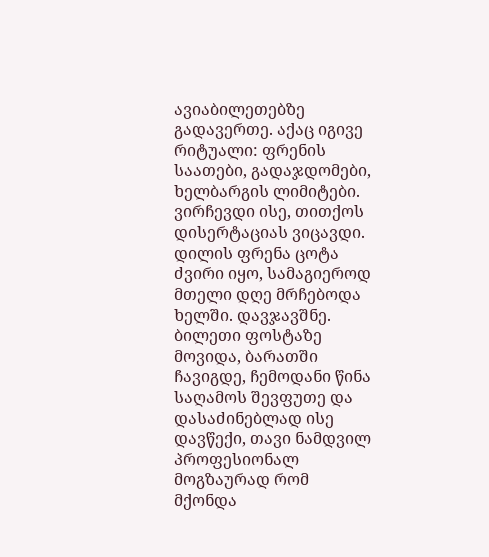ავიაბილეთებზე გადავერთე. აქაც იგივე რიტუალი: ფრენის საათები, გადაჯდომები, ხელბარგის ლიმიტები. ვირჩევდი ისე, თითქოს დისერტაციას ვიცავდი. დილის ფრენა ცოტა ძვირი იყო, სამაგიეროდ მთელი დღე მრჩებოდა ხელში. დავჯავშნე. ბილეთი ფოსტაზე მოვიდა, ბარათში ჩავიგდე, ჩემოდანი წინა საღამოს შევფუთე და დასაძინებლად ისე დავწექი, თავი ნამდვილ პროფესიონალ მოგზაურად რომ მქონდა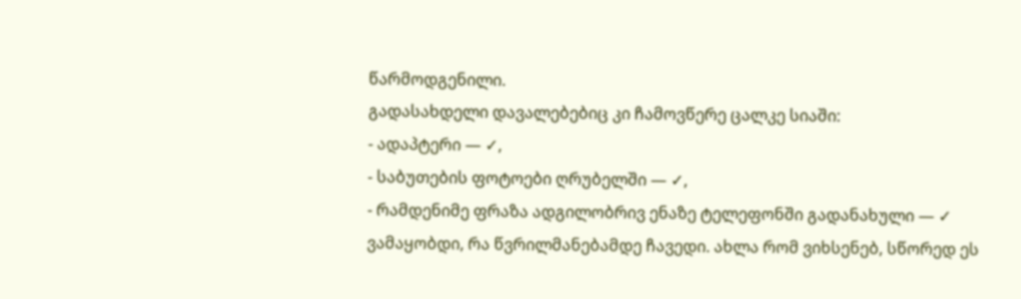წარმოდგენილი.
გადასახდელი დავალებებიც კი ჩამოვწერე ცალკე სიაში:
- ადაპტერი — ✓,
- საბუთების ფოტოები ღრუბელში — ✓,
- რამდენიმე ფრაზა ადგილობრივ ენაზე ტელეფონში გადანახული — ✓
ვამაყობდი, რა წვრილმანებამდე ჩავედი. ახლა რომ ვიხსენებ, სწორედ ეს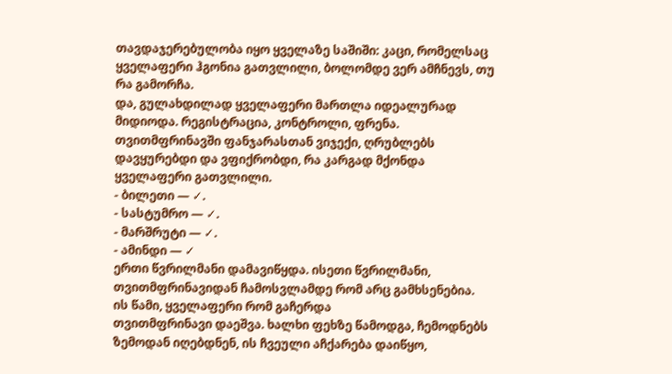თავდაჯერებულობა იყო ყველაზე საშიში: კაცი, რომელსაც ყველაფერი ჰგონია გათვლილი, ბოლომდე ვერ ამჩნევს, თუ რა გამორჩა.
და, გულახდილად ყველაფერი მართლა იდეალურად მიდიოდა. რეგისტრაცია, კონტროლი, ფრენა. თვითმფრინავში ფანჯარასთან ვიჯექი, ღრუბლებს დავყურებდი და ვფიქრობდი, რა კარგად მქონდა ყველაფერი გათვლილი.
- ბილეთი — ✓.
- სასტუმრო — ✓.
- მარშრუტი — ✓.
- ამინდი — ✓
ერთი წვრილმანი დამავიწყდა. ისეთი წვრილმანი, თვითმფრინავიდან ჩამოსვლამდე რომ არც გამხსენებია.
ის წამი, ყველაფერი რომ გაჩერდა
თვითმფრინავი დაეშვა. ხალხი ფეხზე წამოდგა, ჩემოდნებს ზემოდან იღებდნენ, ის ჩვეული აჩქარება დაიწყო,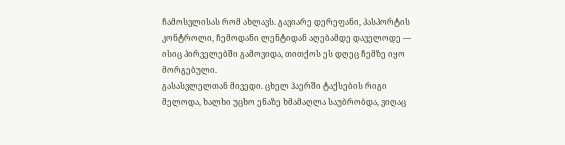ჩამოსვლისას რომ ახლავს. გავიარე დერეფანი, პასპორტის კონტროლი, ჩემოდანი ლენტიდან აღებამდე დაველოდე — ისიც პირველებში გამოვიდა, თითქოს ეს დღეც ჩემზე იყო მორგებული.
გასასვლელთან მივედი. ცხელ ჰაერში ტაქსების რიგი მელოდა, ხალხი უცხო ენაზე ხმამაღლა საუბრობდა, ვიღაც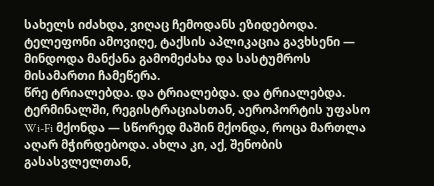სახელს იძახდა, ვიღაც ჩემოდანს ეზიდებოდა. ტელეფონი ამოვიღე, ტაქსის აპლიკაცია გავხსენი — მინდოდა მანქანა გამომეძახა და სასტუმროს მისამართი ჩამეწერა.
წრე ტრიალებდა. და ტრიალებდა. და ტრიალებდა.
ტერმინალში, რეგისტრაციასთან, აეროპორტის უფასო Wi-Fi მქონდა — სწორედ მაშინ მქონდა, როცა მართლა აღარ მჭირდებოდა. ახლა კი, აქ, შენობის გასასვლელთან,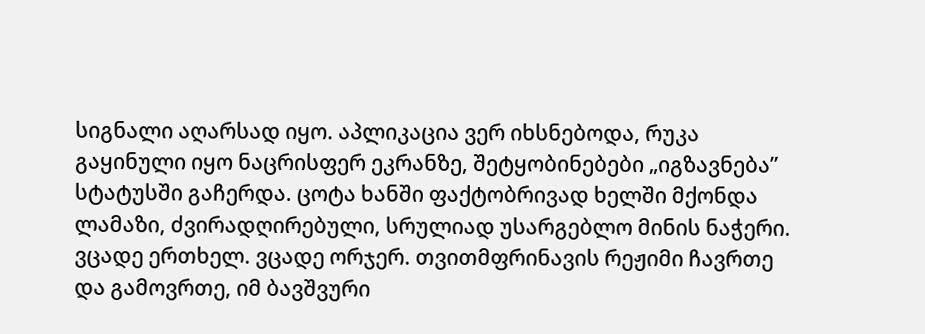სიგნალი აღარსად იყო. აპლიკაცია ვერ იხსნებოდა, რუკა გაყინული იყო ნაცრისფერ ეკრანზე, შეტყობინებები „იგზავნება” სტატუსში გაჩერდა. ცოტა ხანში ფაქტობრივად ხელში მქონდა ლამაზი, ძვირადღირებული, სრულიად უსარგებლო მინის ნაჭერი.
ვცადე ერთხელ. ვცადე ორჯერ. თვითმფრინავის რეჟიმი ჩავრთე და გამოვრთე, იმ ბავშვური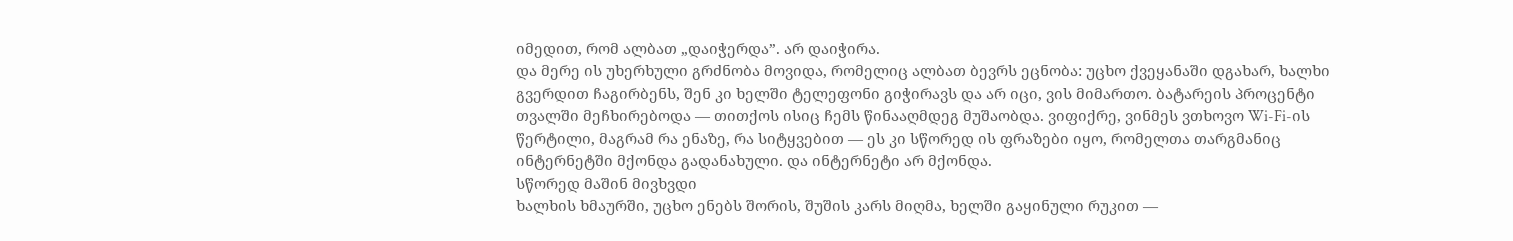იმედით, რომ ალბათ „დაიჭერდა”. არ დაიჭირა.
და მერე ის უხერხული გრძნობა მოვიდა, რომელიც ალბათ ბევრს ეცნობა: უცხო ქვეყანაში დგახარ, ხალხი გვერდით ჩაგირბენს, შენ კი ხელში ტელეფონი გიჭირავს და არ იცი, ვის მიმართო. ბატარეის პროცენტი თვალში მეჩხირებოდა — თითქოს ისიც ჩემს წინააღმდეგ მუშაობდა. ვიფიქრე, ვინმეს ვთხოვო Wi-Fi-ის წერტილი, მაგრამ რა ენაზე, რა სიტყვებით — ეს კი სწორედ ის ფრაზები იყო, რომელთა თარგმანიც ინტერნეტში მქონდა გადანახული. და ინტერნეტი არ მქონდა.
სწორედ მაშინ მივხვდი
ხალხის ხმაურში, უცხო ენებს შორის, შუშის კარს მიღმა, ხელში გაყინული რუკით —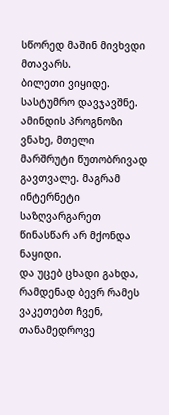სწორედ მაშინ მივხვდი მთავარს.
ბილეთი ვიყიდე. სასტუმრო დავჯავშნე. ამინდის პროგნოზი ვნახე, მთელი მარშრუტი წუთობრივად გავთვალე. მაგრამ ინტერნეტი საზღვარგარეთ წინასწარ არ მქონდა ნაყიდი.
და უცებ ცხადი გახდა, რამდენად ბევრ რამეს ვაკეთებთ ჩვენ, თანამედროვე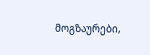მოგზაურები,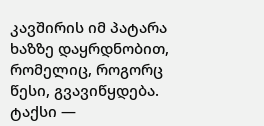კავშირის იმ პატარა ხაზზე დაყრდნობით, რომელიც, როგორც წესი, გვავიწყდება. ტაქსი —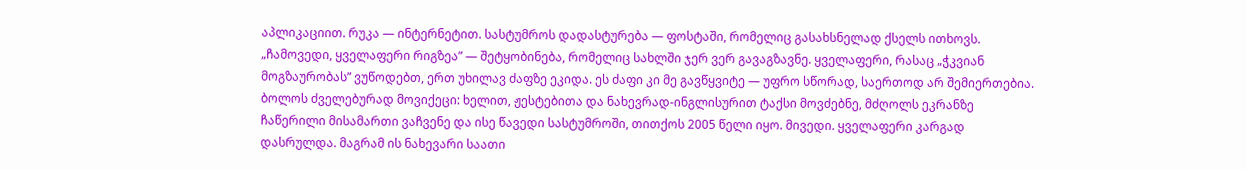აპლიკაციით. რუკა — ინტერნეტით. სასტუმროს დადასტურება — ფოსტაში, რომელიც გასახსნელად ქსელს ითხოვს. „ჩამოვედი, ყველაფერი რიგზეა” — შეტყობინება, რომელიც სახლში ჯერ ვერ გავაგზავნე. ყველაფერი, რასაც „ჭკვიან მოგზაურობას” ვუწოდებთ, ერთ უხილავ ძაფზე ეკიდა. ეს ძაფი კი მე გავწყვიტე — უფრო სწორად, საერთოდ არ შემიერთებია.
ბოლოს ძველებურად მოვიქეცი: ხელით, ჟესტებითა და ნახევრად-ინგლისურით ტაქსი მოვძებნე, მძღოლს ეკრანზე ჩაწერილი მისამართი ვაჩვენე და ისე წავედი სასტუმროში, თითქოს 2005 წელი იყო. მივედი. ყველაფერი კარგად დასრულდა. მაგრამ ის ნახევარი საათი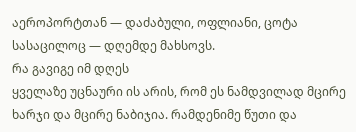აეროპორტთან — დაძაბული, ოფლიანი, ცოტა სასაცილოც — დღემდე მახსოვს.
რა გავიგე იმ დღეს
ყველაზე უცნაური ის არის, რომ ეს ნამდვილად მცირე ხარჯი და მცირე ნაბიჯია. რამდენიმე წუთი და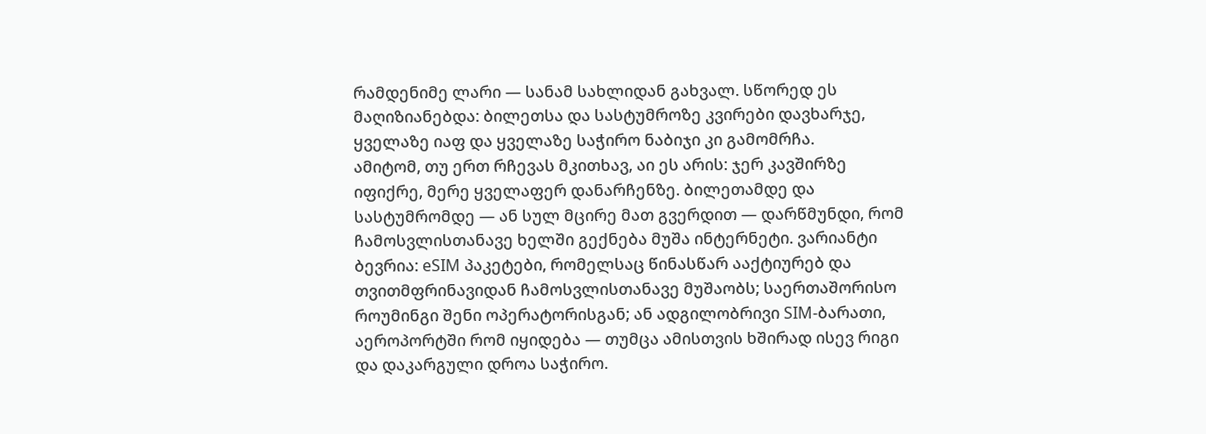რამდენიმე ლარი — სანამ სახლიდან გახვალ. სწორედ ეს მაღიზიანებდა: ბილეთსა და სასტუმროზე კვირები დავხარჯე, ყველაზე იაფ და ყველაზე საჭირო ნაბიჯი კი გამომრჩა.
ამიტომ, თუ ერთ რჩევას მკითხავ, აი ეს არის: ჯერ კავშირზე იფიქრე, მერე ყველაფერ დანარჩენზე. ბილეთამდე და სასტუმრომდე — ან სულ მცირე მათ გვერდით — დარწმუნდი, რომ ჩამოსვლისთანავე ხელში გექნება მუშა ინტერნეტი. ვარიანტი ბევრია: eSIM პაკეტები, რომელსაც წინასწარ ააქტიურებ და თვითმფრინავიდან ჩამოსვლისთანავე მუშაობს; საერთაშორისო როუმინგი შენი ოპერატორისგან; ან ადგილობრივი SIM-ბარათი, აეროპორტში რომ იყიდება — თუმცა ამისთვის ხშირად ისევ რიგი და დაკარგული დროა საჭირო.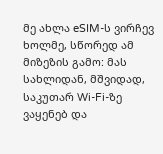მე ახლა eSIM-ს ვირჩევ ხოლმე, სწორედ ამ მიზეზის გამო: მას სახლიდან, მშვიდად, საკუთარ Wi-Fi-ზე ვაყენებ და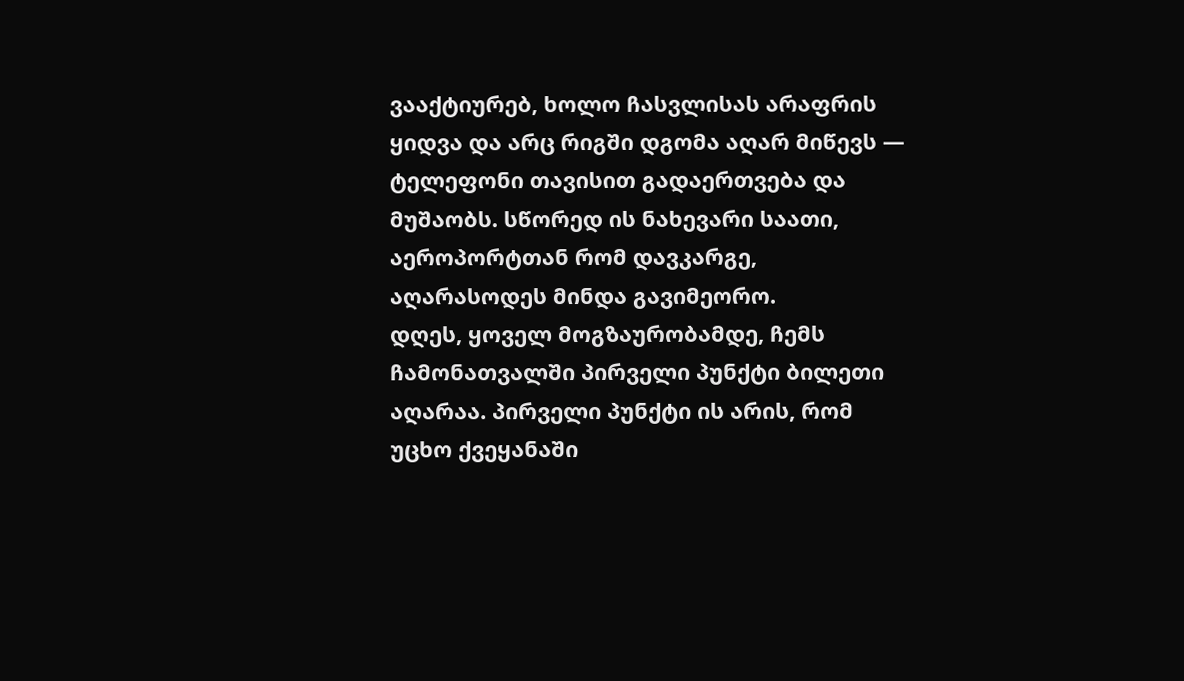ვააქტიურებ, ხოლო ჩასვლისას არაფრის ყიდვა და არც რიგში დგომა აღარ მიწევს — ტელეფონი თავისით გადაერთვება და მუშაობს. სწორედ ის ნახევარი საათი, აეროპორტთან რომ დავკარგე, აღარასოდეს მინდა გავიმეორო.
დღეს, ყოველ მოგზაურობამდე, ჩემს ჩამონათვალში პირველი პუნქტი ბილეთი აღარაა. პირველი პუნქტი ის არის, რომ უცხო ქვეყანაში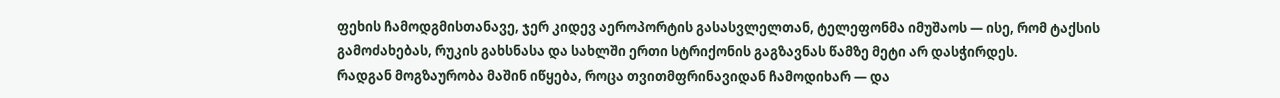ფეხის ჩამოდგმისთანავე, ჯერ კიდევ აეროპორტის გასასვლელთან, ტელეფონმა იმუშაოს — ისე, რომ ტაქსის გამოძახებას, რუკის გახსნასა და სახლში ერთი სტრიქონის გაგზავნას წამზე მეტი არ დასჭირდეს.
რადგან მოგზაურობა მაშინ იწყება, როცა თვითმფრინავიდან ჩამოდიხარ — და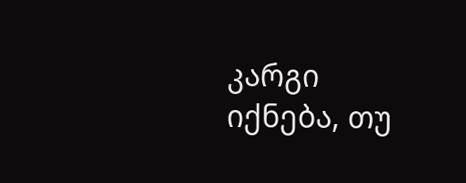კარგი იქნება, თუ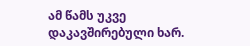ამ წამს უკვე დაკავშირებული ხარ.